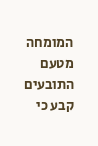המומחה מטעם התובעים קבע כי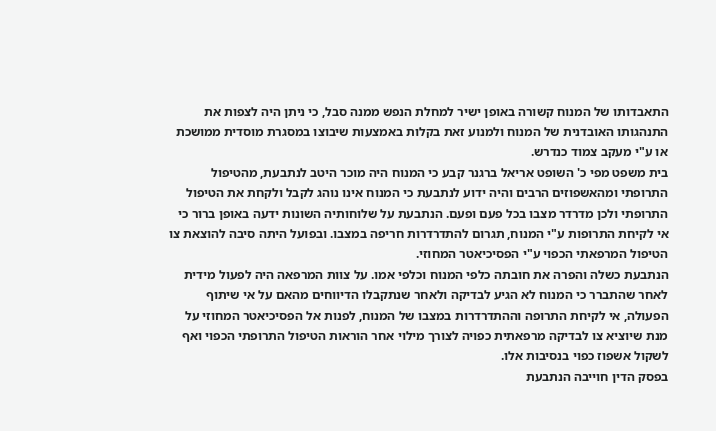התאבדותו של המנוח קשורה באופן ישיר למחלת הנפש ממנה סבל, כי ניתן היה לצפות את התנהגותו האובדנית של המנוח ולמנוע זאת בקלות באמצעות שיבוצו במסגרת מוסדית ממושכת או ע"י מעקב צמוד כנדרש.
בית משפט מפי כ' השופט אריאל ברגנר קבע כי המנוח היה מוכר היטב לנתבעת, מהטיפול התרופתי ומהאשפוזים הרבים והיה ידוע לנתבעת כי המנוח אינו נוהג לקבל ולקחת את הטיפול התרופתי ולכן מדרדר מצבו בכל פעם ופעם. הנתבעת על שלוחותיה השונות ידעה באופן ברור כי אי לקיחת התרופות ע"י המנוח, תגרום להתדרדרות חריפה במצבו. ובפועל היתה סיבה להוצאת צו הטיפול המרפאתי הכפוי ע"י הפסיכיאטר המחוזי.
הנתבעת כשלה והפרה את חובתה כלפי המנוח וכלפי אמו. על צוות המרפאה היה לפעול מידית לאחר שהתברר כי המנוח לא הגיע לבדיקה ולאחר שנתקבלו הדיווחים מהאם על אי שיתוף הפעולה, אי לקיחת התרופה וההתדרדרות במצבו של המנוח, לפנות אל הפסיכיאטר המחוזי על מנת שיוציא צו לבדיקה מרפאתית כפויה לצורך מילוי אחר הוראות הטיפול התרופתי הכפוי ואף לשקול אשפוז כפוי בנסיבות אלו.
בפסק הדין חוייבה הנתבעת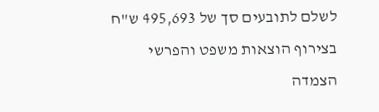לשלם לתובעים סך של 495,693 ש"ח בצירוף הוצאות משפט והפרשי הצמדה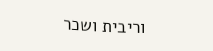וריבית ושכר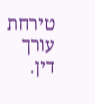טירחת עורך דין.